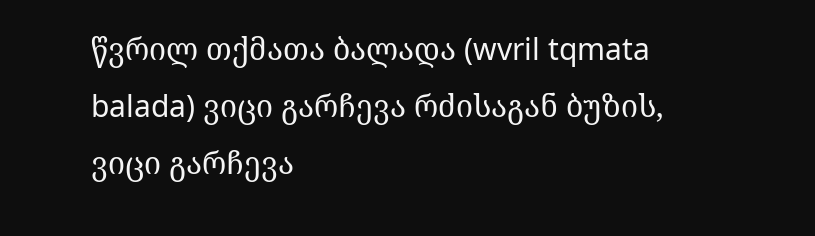წვრილ თქმათა ბალადა (wvril tqmata balada) ვიცი გარჩევა რძისაგან ბუზის, ვიცი გარჩევა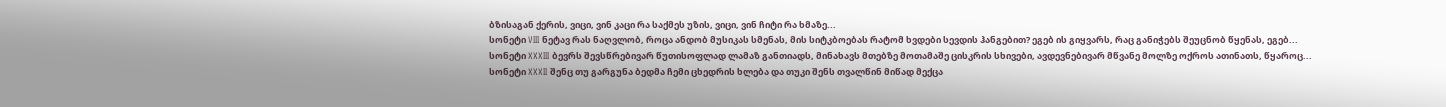ბზისაგან ქერის, ვიცი, ვინ კაცი რა საქმეს უზის, ვიცი, ვინ ჩიტი რა ხმაზე...
სონეტი VIII ნეტავ რას ნაღვლობ, როცა ანდობ მუსიკას სმენას, მის სიტკბოებას რატომ ხვდები სევდის ჰანგებით? ეგებ ის გიყვარს, რაც განიჭებს შეუცნობ წყენას, ეგებ...
სონეტი XXXIII ბევრს შევსწრებივარ წუთისოფლად ლამაზ განთიადს, მინახავს მთებზე მოთამაშე ცისკრის სხივები, ავდევნებივარ მწვანე მოლზე ოქროს ათინათს, წყაროც...
სონეტი XXXII შენც თუ გარგუნა ბედმა ჩემი ცხედრის ხლება და თუკი შენს თვალწინ მიწად მექცა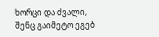ხორცი და ძვალი, შენც გაიმეტო ეგებ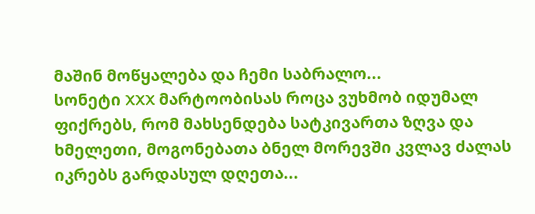მაშინ მოწყალება და ჩემი საბრალო...
სონეტი XXX მარტოობისას როცა ვუხმობ იდუმალ ფიქრებს, რომ მახსენდება სატკივართა ზღვა და ხმელეთი, მოგონებათა ბნელ მორევში კვლავ ძალას იკრებს გარდასულ დღეთა...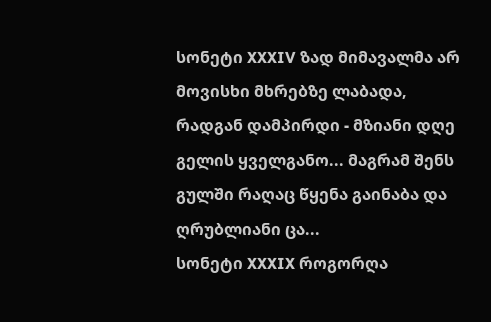სონეტი XXXIV ზად მიმავალმა არ მოვისხი მხრებზე ლაბადა, რადგან დამპირდი - მზიანი დღე გელის ყველგანო... მაგრამ შენს გულში რაღაც წყენა გაინაბა და ღრუბლიანი ცა...
სონეტი XXXIX როგორღა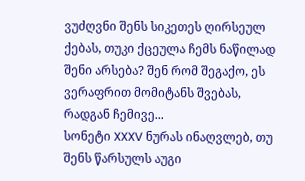ვუძღვნი შენს სიკეთეს ღირსეულ ქებას, თუკი ქცეულა ჩემს ნაწილად შენი არსება? შენ რომ შეგაქო, ეს ვერაფრით მომიტანს შვებას, რადგან ჩემივე...
სონეტი XXXV ნურას ინაღვლებ, თუ შენს წარსულს აუგი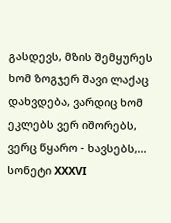გასდევს, მზის შემყურეს ხომ ზოგჯერ შავი ლაქაც დახვდება, ვარდიც ხომ ეკლებს ვერ იშორებს, ვერც წყარო - ხავსებს,...
სონეტი XXXVI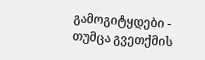გამოგიტყდები - თუმცა გვეთქმის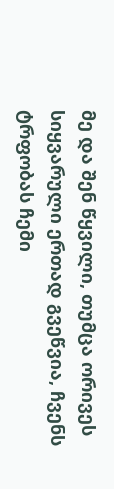მე და შენ წყვილი, თუმცა ორივეს სიყვარული ერთად გვეწვია, ჩვენს ტრფობას ჩემი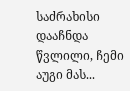საძრახისი დააჩნდა წვლილი, ჩემი აუგი მას...